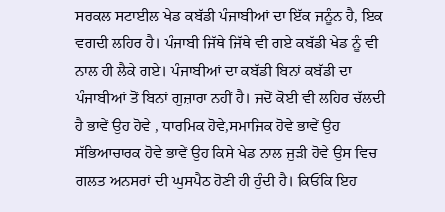ਸਰਕਲ ਸਟਾਈਲ ਖੇਡ ਕਬੱਡੀ ਪੰਜਾਬੀਆਂ ਦਾ ਇੱਕ ਜਨੂੰਨ ਹੈ, ਇਕ ਵਗਦੀ ਲਹਿਰ ਹੈ। ਪੰਜਾਬੀ ਜਿੱਥੇ ਜਿੱਥੇ ਵੀ ਗਏ ਕਬੱਡੀ ਖੇਡ ਨੂੰ ਵੀ ਨਾਲ ਹੀ ਲੈਕੇ ਗਏ। ਪੰਜਾਬੀਆਂ ਦਾ ਕਬੱਡੀ ਬਿਨਾਂ ਕਬੱਡੀ ਦਾ ਪੰਜਾਬੀਆਂ ਤੋਂ ਬਿਨਾਂ ਗੁਜ਼ਾਰਾ ਨਹੀਂ ਹੈ। ਜਦੋਂ ਕੋਈ ਵੀ ਲਹਿਰ ਚੱਲਦੀ ਹੈ ਭਾਵੇਂ ਉਹ ਹੋਵੇ , ਧਾਰਮਿਕ ਹੋਵੇ,ਸਮਾਜਿਕ ਹੋਵੇ ਭਾਵੇਂ ਉਹ ਸੱਭਿਆਚਾਰਕ ਹੋਵੇ ਭਾਵੇਂ ਉਹ ਕਿਸੇ ਖੇਡ ਨਾਲ ਜੁੜੀ ਹੋਵੇ ਉਸ ਵਿਚ ਗਲਤ ਅਨਸਰਾਂ ਦੀ ਘੁਸਪੈਠ ਹੋਣੀ ਹੀ ਹੁੰਦੀ ਹੈ। ਕਿਓਂਕਿ ਇਹ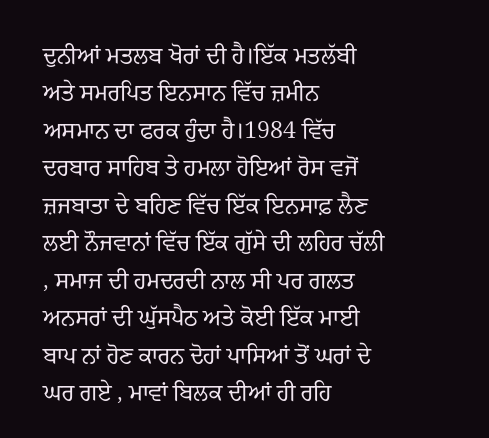ਦੁਨੀਆਂ ਮਤਲਬ ਖੋਰਾਂ ਦੀ ਹੈ।ਇੱਕ ਮਤਲੱਬੀ ਅਤੇ ਸਮਰਪਿਤ ਇਨਸਾਨ ਵਿੱਚ ਜ਼ਮੀਨ ਅਸਮਾਨ ਦਾ ਫਰਕ ਹੁੰਦਾ ਹੈ।1984 ਵਿੱਚ ਦਰਬਾਰ ਸਾਹਿਬ ਤੇ ਹਮਲਾ ਹੋਇਆਂ ਰੋਸ ਵਜੋਂ ਜ਼ਜਬਾਤਾ ਦੇ ਬਹਿਣ ਵਿੱਚ ਇੱਕ ਇਨਸਾਫ਼ ਲੈਣ ਲਈ ਨੌਜਵਾਨਾਂ ਵਿੱਚ ਇੱਕ ਗੁੱਸੇ ਦੀ ਲਹਿਰ ਚੱਲੀ , ਸਮਾਜ ਦੀ ਹਮਦਰਦੀ ਨਾਲ ਸੀ ਪਰ ਗਲਤ ਅਨਸਰਾਂ ਦੀ ਘੁੱਸਪੈਠ ਅਤੇ ਕੋਈ ਇੱਕ ਮਾਈ ਬਾਪ ਨਾਂ ਹੋਣ ਕਾਰਨ ਦੋਹਾਂ ਪਾਸਿਆਂ ਤੋਂ ਘਰਾਂ ਦੇ ਘਰ ਗਏ , ਮਾਵਾਂ ਬਿਲਕ ਦੀਆਂ ਹੀ ਰਹਿ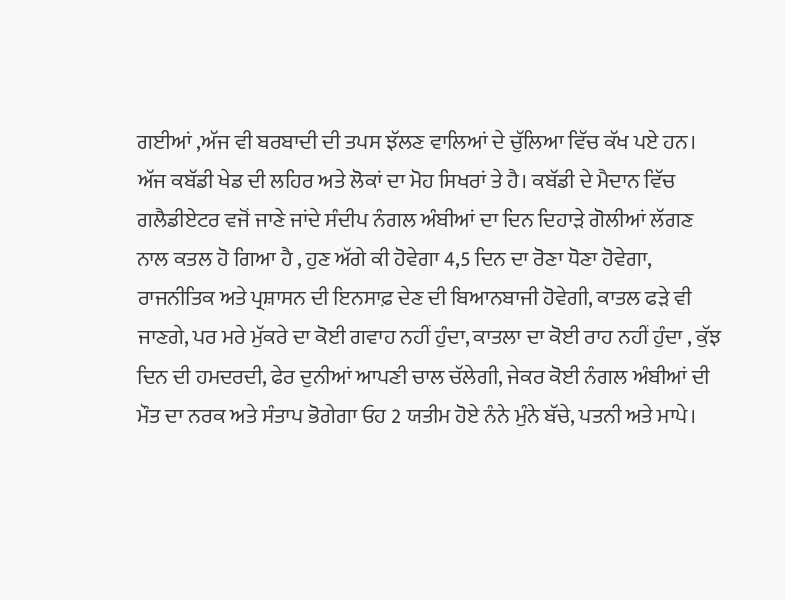ਗਈਆਂ ,ਅੱਜ ਵੀ ਬਰਬਾਦੀ ਦੀ ਤਪਸ ਝੱਲਣ ਵਾਲਿਆਂ ਦੇ ਚੁੱਲਿਆ ਵਿੱਚ ਕੱਖ ਪਏ ਹਨ।
ਅੱਜ ਕਬੱਡੀ ਖੇਡ ਦੀ ਲਹਿਰ ਅਤੇ ਲੋਕਾਂ ਦਾ ਮੋਹ ਸਿਖਰਾਂ ਤੇ ਹੈ। ਕਬੱਡੀ ਦੇ ਮੈਦਾਨ ਵਿੱਚ ਗਲੈਡੀਏਟਰ ਵਜੋਂ ਜਾਣੇ ਜਾਂਦੇ ਸੰਦੀਪ ਨੰਗਲ ਅੰਬੀਆਂ ਦਾ ਦਿਨ ਦਿਹਾੜੇ ਗੋਲੀਆਂ ਲੱਗਣ ਨਾਲ ਕਤਲ ਹੋ ਗਿਆ ਹੈ , ਹੁਣ ਅੱਗੇ ਕੀ ਹੋਵੇਗਾ 4,5 ਦਿਨ ਦਾ ਰੋਣਾ ਧੋਣਾ ਹੋਵੇਗਾ, ਰਾਜਨੀਤਿਕ ਅਤੇ ਪ੍ਰਸ਼ਾਸਨ ਦੀ ਇਨਸਾਫ਼ ਦੇਣ ਦੀ ਬਿਆਨਬਾਜੀ ਹੋਵੇਗੀ, ਕਾਤਲ ਫੜੇ ਵੀ ਜਾਣਗੇ, ਪਰ ਮਰੇ ਮੁੱਕਰੇ ਦਾ ਕੋਈ ਗਵਾਹ ਨਹੀਂ ਹੁੰਦਾ, ਕਾਤਲਾ ਦਾ ਕੋਈ ਰਾਹ ਨਹੀਂ ਹੁੰਦਾ , ਕੁੱਝ ਦਿਨ ਦੀ ਹਮਦਰਦੀ, ਫੇਰ ਦੁਨੀਆਂ ਆਪਣੀ ਚਾਲ ਚੱਲੇਗੀ, ਜੇਕਰ ਕੋਈ ਨੰਗਲ ਅੰਬੀਆਂ ਦੀ ਮੌਤ ਦਾ ਨਰਕ ਅਤੇ ਸੰਤਾਪ ਭੋਗੇਗਾ ਓਹ 2 ਯਤੀਮ ਹੋਏ ਨੰਨੇ ਮੁੰਨੇ ਬੱਚੇ, ਪਤਨੀ ਅਤੇ ਮਾਪੇ।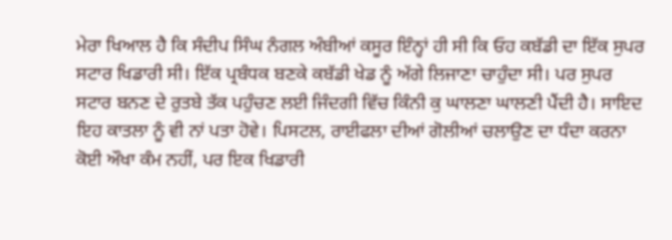ਮੇਰਾ ਖਿਆਲ ਹੈ ਕਿ ਸੰਦੀਪ ਸਿੰਘ ਨੰਗਲ ਅੰਬੀਆਂ ਕਸੂਰ ਇੰਨ੍ਹਾਂ ਹੀ ਸੀ ਕਿ ਓਹ ਕਬੱਡੀ ਦਾ ਇੱਕ ਸੁਪਰ ਸਟਾਰ ਖਿਡਾਰੀ ਸੀ। ਇੱਕ ਪ੍ਰਬੰਧਕ ਬਣਕੇ ਕਬੱਡੀ ਖੇਡ ਨੂੰ ਅੱਗੇ ਲਿਜਾਣਾ ਚਾਹੁੰਦਾ ਸੀ। ਪਰ ਸੁਪਰ ਸਟਾਰ ਬਨਣ ਦੇ ਰੁਤਬੇ ਤੱਕ ਪਹੁੰਚਣ ਲਈ ਜਿੰਦਗੀ ਵਿੱਚ ਕਿੰਨੀ ਕੁ ਘਾਲਣਾ ਘਾਲਣੀ ਪੈਂਦੀ ਹੈ। ਸਾਇਦ ਇਹ ਕਾਤਲਾ ਨੂੰ ਵੀ ਨਾਂ ਪਤਾ ਹੋਵੇ। ਪਿਸਟਲ, ਰਾਈਫਲਾ ਦੀਆਂ ਗੋਲੀਆਂ ਚਲਾਉਣ ਦਾ ਧੰਦਾ ਕਰਨਾ ਕੋਈ ਔਖਾ ਕੰਮ ਨਹੀਂ, ਪਰ ਇਕ ਖਿਡਾਰੀ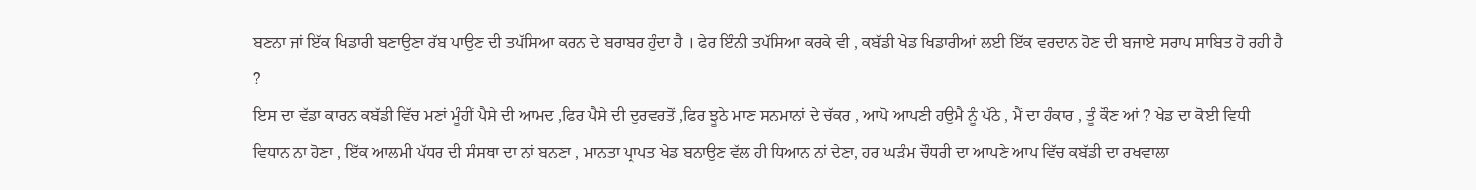ਬਣਨਾ ਜਾਂ ਇੱਕ ਖਿਡਾਰੀ ਬਣਾਉਣਾ ਰੱਬ ਪਾਉਣ ਦੀ ਤਪੱਸਿਆ ਕਰਨ ਦੇ ਬਰਾਬਰ ਹੁੰਦਾ ਹੈ । ਫੇਰ ਇੰਨੀ ਤਪੱਸਿਆ ਕਰਕੇ ਵੀ , ਕਬੱਡੀ ਖੇਡ ਖਿਡਾਰੀਆਂ ਲਈ ਇੱਕ ਵਰਦਾਨ ਹੋਣ ਦੀ ਬਜਾਏ ਸਰਾਪ ਸਾਬਿਤ ਹੋ ਰਹੀ ਹੈ ?
ਇਸ ਦਾ ਵੱਡਾ ਕਾਰਨ ਕਬੱਡੀ ਵਿੱਚ ਮਣਾਂ ਮੂੰਹੀਂ ਪੈਸੇ ਦੀ ਆਮਦ ,ਫਿਰ ਪੈਸੇ ਦੀ ਦੁਰਵਰਤੋਂ ,ਫਿਰ ਝੂਠੇ ਮਾਣ ਸਨਮਾਨਾਂ ਦੇ ਚੱਕਰ , ਆਪੋ ਆਪਣੀ ਹਉਮੈ ਨੂੰ ਪੱਠੇ , ਮੈਂ ਦਾ ਹੰਕਾਰ , ਤੂੰ ਕੌਣ ਆਂ ? ਖੇਡ ਦਾ ਕੋਈ ਵਿਧੀ ਵਿਧਾਨ ਨਾ ਹੋਣਾ , ਇੱਕ ਆਲਮੀ ਪੱਧਰ ਦੀ ਸੰਸਥਾ ਦਾ ਨਾਂ ਬਨਣਾ , ਮਾਨਤਾ ਪ੍ਰਾਪਤ ਖੇਡ ਬਨਾਉਣ ਵੱਲ ਹੀ ਧਿਆਨ ਨਾਂ ਦੇਣਾ, ਹਰ ਘੜੰਮ ਚੌਧਰੀ ਦਾ ਆਪਣੇ ਆਪ ਵਿੱਚ ਕਬੱਡੀ ਦਾ ਰਖਵਾਲਾ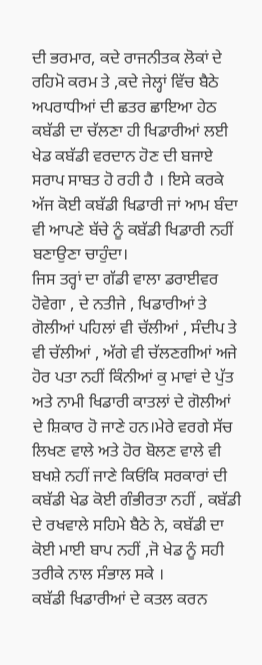ਦੀ ਭਰਮਾਰ, ਕਦੇ ਰਾਜਨੀਤਕ ਲੋਕਾਂ ਦੇ ਰਹਿਮੋ ਕਰਮ ਤੇ ,ਕਦੇ ਜੇਲ੍ਹਾਂ ਵਿੱਚ ਬੈਠੇ ਅਪਰਾਧੀਆਂ ਦੀ ਛਤਰ ਛਾਇਆ ਹੇਠ ਕਬੱਡੀ ਦਾ ਚੱਲਣਾ ਹੀ ਖਿਡਾਰੀਆਂ ਲਈ ਖੇਡ ਕਬੱਡੀ ਵਰਦਾਨ ਹੋਣ ਦੀ ਬਜਾਏ ਸਰਾਪ ਸਾਬਤ ਹੋ ਰਹੀ ਹੈ । ਇਸੇ ਕਰਕੇ ਅੱਜ ਕੋਈ ਕਬੱਡੀ ਖਿਡਾਰੀ ਜਾਂ ਆਮ ਬੰਦਾ ਵੀ ਆਪਣੇ ਬੱਚੇ ਨੂੰ ਕਬੱਡੀ ਖਿਡਾਰੀ ਨਹੀਂ ਬਣਾਉਣਾ ਚਾਹੁੰਦਾ।
ਜਿਸ ਤਰ੍ਹਾਂ ਦਾ ਗੱਡੀ ਵਾਲਾ ਡਰਾਈਵਰ ਹੋਵੇਗਾ , ਦੇ ਨਤੀਜੇ , ਖਿਡਾਰੀਆਂ ਤੇ ਗੋਲੀਆਂ ਪਹਿਲਾਂ ਵੀ ਚੱਲੀਆਂ , ਸੰਦੀਪ ਤੇ ਵੀ ਚੱਲੀਆਂ , ਅੱਗੇ ਵੀ ਚੱਲਣਗੀਆਂ ਅਜੇ ਹੋਰ ਪਤਾ ਨਹੀਂ ਕਿੰਨੀਆਂ ਕੁ ਮਾਵਾਂ ਦੇ ਪੁੱਤ ਅਤੇ ਨਾਮੀ ਖਿਡਾਰੀ ਕਾਤਲਾਂ ਦੇ ਗੋਲੀਆਂ ਦੇ ਸ਼ਿਕਾਰ ਹੋ ਜਾਣੇ ਹਨ।ਮੇਰੇ ਵਰਗੇ ਸੱਚ ਲਿਖਣ ਵਾਲੇ ਅਤੇ ਹੋਰ ਬੋਲਣ ਵਾਲੇ ਵੀ ਬਖਸ਼ੇ ਨਹੀਂ ਜਾਣੇ ਕਿਓਂਕਿ ਸਰਕਾਰਾਂ ਦੀ ਕਬੱਡੀ ਖੇਡ ਕੋਈ ਗੰਭੀਰਤਾ ਨਹੀਂ , ਕਬੱਡੀ ਦੇ ਰਖਵਾਲੇ ਸਹਿਮੇ ਬੈਠੇ ਨੇ, ਕਬੱਡੀ ਦਾ ਕੋਈ ਮਾਈ ਬਾਪ ਨਹੀਂ ,ਜੋ ਖੇਡ ਨੂੰ ਸਹੀ ਤਰੀਕੇ ਨਾਲ ਸੰਭਾਲ ਸਕੇ ।
ਕਬੱਡੀ ਖਿਡਾਰੀਆਂ ਦੇ ਕਤਲ ਕਰਨ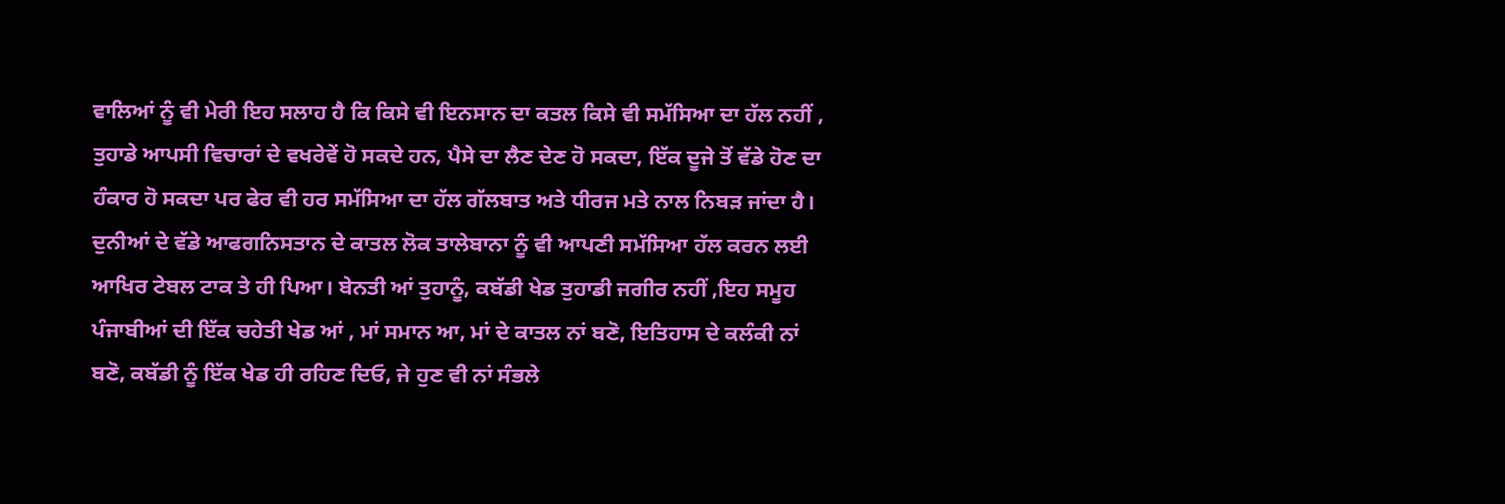ਵਾਲਿਆਂ ਨੂੰ ਵੀ ਮੇਰੀ ਇਹ ਸਲਾਹ ਹੈ ਕਿ ਕਿਸੇ ਵੀ ਇਨਸਾਨ ਦਾ ਕਤਲ ਕਿਸੇ ਵੀ ਸਮੱਸਿਆ ਦਾ ਹੱਲ ਨਹੀਂ , ਤੁਹਾਡੇ ਆਪਸੀ ਵਿਚਾਰਾਂ ਦੇ ਵਖਰੇਵੇਂ ਹੋ ਸਕਦੇ ਹਨ, ਪੈਸੇ ਦਾ ਲੈਣ ਦੇਣ ਹੋ ਸਕਦਾ, ਇੱਕ ਦੂਜੇ ਤੋਂ ਵੱਡੇ ਹੋਣ ਦਾ ਹੰਕਾਰ ਹੋ ਸਕਦਾ ਪਰ ਫੇਰ ਵੀ ਹਰ ਸਮੱਸਿਆ ਦਾ ਹੱਲ ਗੱਲਬਾਤ ਅਤੇ ਧੀਰਜ ਮਤੇ ਨਾਲ ਨਿਬੜ ਜਾਂਦਾ ਹੈ। ਦੁਨੀਆਂ ਦੇ ਵੱਡੇ ਆਫਗਨਿਸਤਾਨ ਦੇ ਕਾਤਲ ਲੋਕ ਤਾਲੇਬਾਨਾ ਨੂੰ ਵੀ ਆਪਣੀ ਸਮੱਸਿਆ ਹੱਲ ਕਰਨ ਲਈ ਆਖਿਰ ਟੇਬਲ ਟਾਕ ਤੇ ਹੀ ਪਿਆ। ਬੇਨਤੀ ਆਂ ਤੁਹਾਨੂੰ, ਕਬੱਡੀ ਖੇਡ ਤੁਹਾਡੀ ਜਗੀਰ ਨਹੀਂ ,ਇਹ ਸਮੂਹ ਪੰਜਾਬੀਆਂ ਦੀ ਇੱਕ ਚਹੇਤੀ ਖੇਡ ਆਂ , ਮਾਂ ਸਮਾਨ ਆ, ਮਾਂ ਦੇ ਕਾਤਲ ਨਾਂ ਬਣੋ, ਇਤਿਹਾਸ ਦੇ ਕਲੰਕੀ ਨਾਂ ਬਣੋ, ਕਬੱਡੀ ਨੂੰ ਇੱਕ ਖੇਡ ਹੀ ਰਹਿਣ ਦਿਓ, ਜੇ ਹੁਣ ਵੀ ਨਾਂ ਸੰਭਲੇ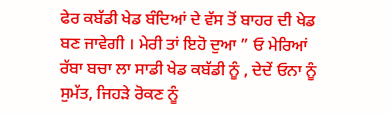ਫੇਰ ਕਬੱਡੀ ਖੇਡ ਬੰਦਿਆਂ ਦੇ ਵੱਸ ਤੋਂ ਬਾਹਰ ਦੀ ਖੇਡ ਬਣ ਜਾਵੇਗੀ । ਮੇਰੀ ਤਾਂ ਇਹੋ ਦੁਆ ” ਓ ਮੇਰਿਆਂ ਰੱਬਾ ਬਚਾ ਲਾ ਸਾਡੀ ਖੇਡ ਕਬੱਡੀ ਨੂੰ , ਦੇਦੇਂ ਓਨਾ ਨੂੰ ਸੁਮੱਤ, ਜਿਹੜੇ ਰੋਕਣ ਨੂੰ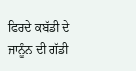ਫਿਰਦੇ ਕਬੱਡੀ ਦੇ ਜਾਨੂੰਨ ਦੀ ਗੱਡੀ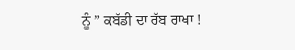ਨੂੰ ” ਕਬੱਡੀ ਦਾ ਰੱਬ ਰਾਖਾ !